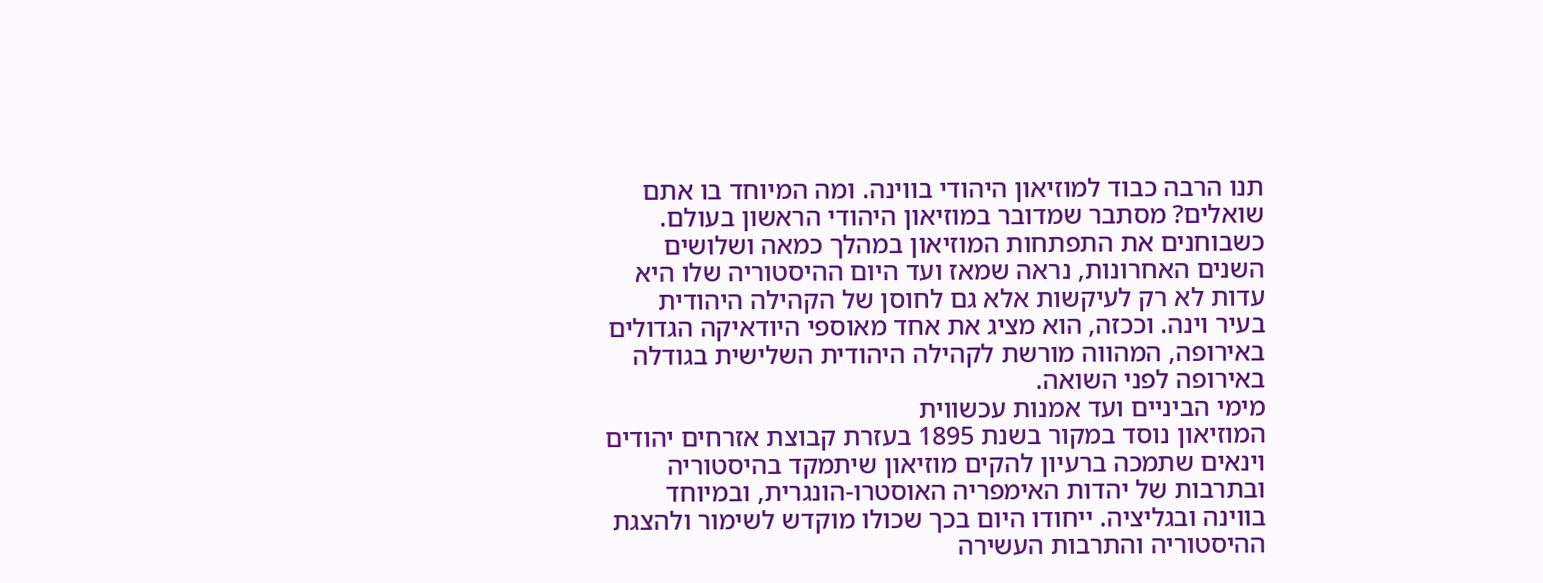תנו הרבה כבוד למוזיאון היהודי בווינה. ומה המיוחד בו אתם שואלים? מסתבר שמדובר במוזיאון היהודי הראשון בעולם. כשבוחנים את התפתחות המוזיאון במהלך כמאה ושלושים השנים האחרונות, נראה שמאז ועד היום ההיסטוריה שלו היא עדות לא רק לעיקשות אלא גם לחוסן של הקהילה היהודית בעיר וינה. וככזה, הוא מציג את אחד מאוספי היודאיקה הגדולים באירופה, המהווה מורשת לקהילה היהודית השלישית בגודלה באירופה לפני השואה.
מימי הביניים ועד אמנות עכשווית
המוזיאון נוסד במקור בשנת 1895 בעזרת קבוצת אזרחים יהודים וינאים שתמכה ברעיון להקים מוזיאון שיתמקד בהיסטוריה ובתרבות של יהדות האימפריה האוסטרו-הונגרית, ובמיוחד בווינה ובגליציה. ייחודו היום בכך שכולו מוקדש לשימור ולהצגת ההיסטוריה והתרבות העשירה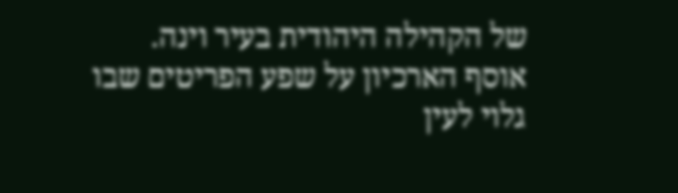של הקהילה היהודית בעיר וינה.
אוסף הארכיון על שפע הפריטים שבו גלוי לעין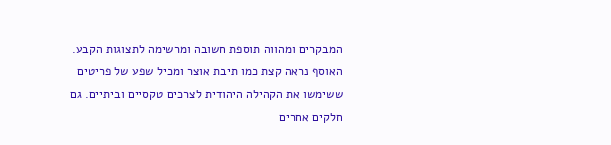המבקרים ומהווה תוספת חשובה ומרשימה לתצוגות הקבע. האוסף נראה קצת כמו תיבת אוצר ומכיל שפע של פריטים ששימשו את הקהילה היהודית לצרכים טקסיים וביתיים. גם חלקים אחרים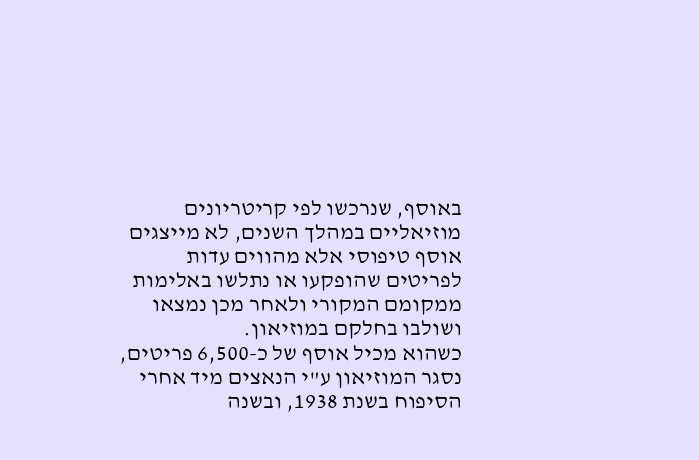באוסף, שנרכשו לפי קריטריונים מוזיאליים במהלך השנים, לא מייצגים אוסף טיפוסי אלא מהווים עדות לפריטים שהופקעו או נתלשו באלימות ממקומם המקורי ולאחר מכן נמצאו ושולבו בחלקם במוזיאון.
כשהוא מכיל אוסף של כ-6,500 פריטים, נסגר המוזיאון ע"י הנאצים מיד אחרי הסיפוח בשנת 1938, ובשנה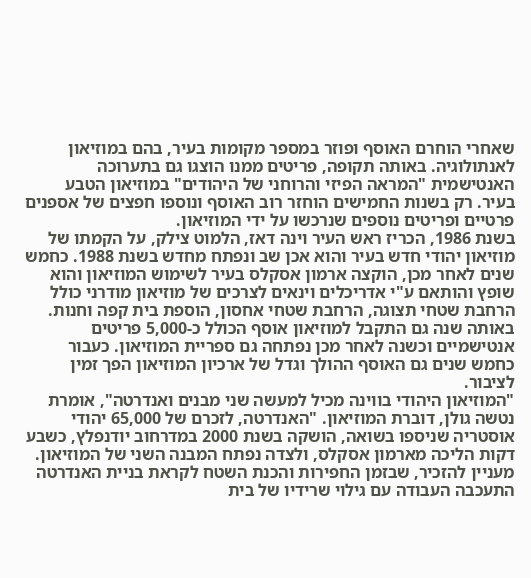שאחרי הוחרם האוסף ופוזר במספר מקומות בעיר, בהם במוזיאון לאנתולוגיה. באותה תקופה, פריטים ממנו הוצגו גם בתערוכה האנטישמית "המראה הפיזי והרוחני של היהודים" במוזיאון הטבע בעיר. רק בשנות החמישים הוחזר רוב האוסף ונוספו חפצים של אספנים פרטיים ופריטים נוספים שנרכשו על ידי המוזיאון.
בשנת 1986, הכריז ראש העיר וינה דאז, הלמוט צילק, על הקמתו של מוזיאון יהודי חדש בעיר והוא אכן שב ונפתח מחדש בשנת 1988. כחמש שנים לאחר מכן, הוקצה ארמון אסקלס בעיר לשימוש המוזיאון והוא שופץ והותאם ע"י אדריכלים וינאים לצרכים של מוזיאון מודרני כולל הרחבת שטחי תצוגה, הרחבת שטחי אחסון, הוספת בית קפה וחנות. באותה שנה גם התקבל למוזיאון אוסף הכולל כ-5,000 פריטים אנטישמיים וכשנה לאחר מכן נפתחה גם ספריית המוזיאון. כעבור כחמש שנים גם האוסף ההולך וגדל של ארכיון המוזיאון הפך זמין לציבור.
"המוזיאון היהודי בווינה מכיל למעשה שני מבנים ואנדרטה", אומרת נטשה גולן, דוברת המוזיאון. "האנדרטה, לזכרם של 65,000 יהודי אוסטריה שניספו בשואה, הושקה בשנת 2000 במדרחוב יודנפלץ, כשבע דקות הליכה מארמון אסקלס, ולצדה נפתח המבנה השני של המוזיאון. מעניין להזכיר, שבזמן החפירות והכנת השטח לקראת בניית האנדרטה התעכבה העבודה עם גילוי שרידיו של בית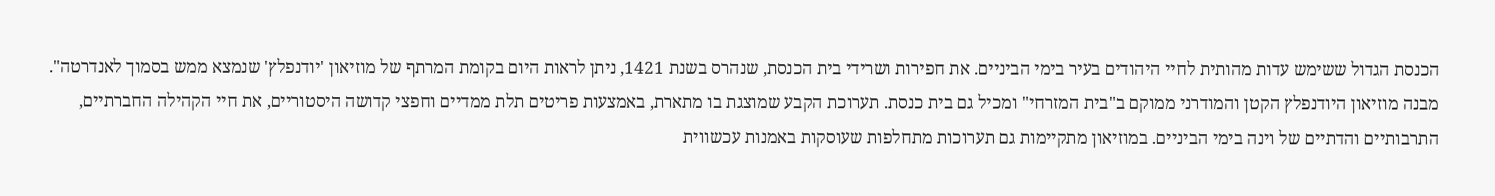הכנסת הגדול ששימש עדות מהותית לחיי היהודים בעיר בימי הביניים. את חפירות ושרידי בית הכנסת, שנהרס בשנת 1421, ניתן לראות היום בקומת המרתף של מוזיאון 'יודנפלץ' שנמצא ממש בסמוך לאנדרטה".
מבנה מוזיאון היודנפלץ הקטן והמודרני ממוקם ב"בית המזרחי" ומכיל גם בית כנסת. תערוכת הקבע שמוצגת בו מתארת, באמצעות פריטים תלת ממדיים וחפצי קדושה היסטוריים, את חיי הקהילה החברתיים, התרבותיים והדתיים של וינה בימי הביניים. במוזיאון מתקיימות גם תערוכות מתחלפות שעוסקות באמנות עכשווית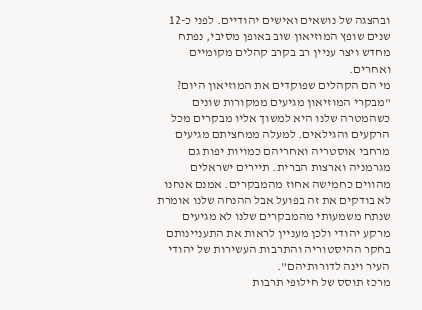ובהצגה של נושאים ואישים יהודיים. לפני כ-12 שנים שופץ המוזיאון שוב באופן מסיבי, נפתח מחדש ויצר עניין רב בקרב קהלים מקומיים ואחרים.
מי הם הקהלים שפוקדים את המוזיאון היום?
"מבקרי המוזיאון מגיעים ממקורות שונים כשהמטרה שלנו היא למשוך אליו מבקרים מכל הרקעים והגילאים. למעלה ממחציתם מגיעים מרחבי אוסטריה ואחריהם כמויות יפות גם מגרמניה וארצות הברית. תיירים ישראלים מהווים כחמישה אחוז מהמבקרים. אמנם אנחנו לא בודקים את זה בפועל אבל ההנחה שלנו אומרת שנתח משמעותי מהמבקרים שלנו לא מגיעים מרקע יהודי ולכן מעניין לראות את התעניינותם בחקר ההיסטוריה והתרבות העשירות של יהודי העיר וינה לדורותיהם".
מרכז תוסס של חילופי תרבות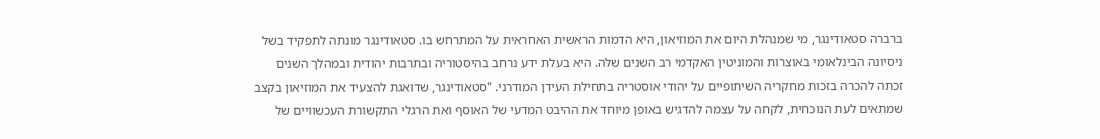ברברה סטאודינגר, מי שמנהלת היום את המוזיאון, היא הדמות הראשית האחראית על המתרחש בו. סטאודינגר מונתה לתפקיד בשל ניסיונה הבינלאומי באוצרות והמוניטין האקדמי רב השנים שלה. היא בעלת ידע נרחב בהיסטוריה ובתרבות יהודית ובמהלך השנים זכתה להכרה בזכות מחקריה השיתופיים על יהודי אוסטריה בתחילת העידן המודרני. "סטאודינגר, שדואגת להצעיד את המוזיאון בקצב שמתאים לעת הנוכחית, לקחה על עצמה להדגיש באופן מיוחד את ההיבט המדעי של האוסף ואת הרגלי התקשורת העכשוויים של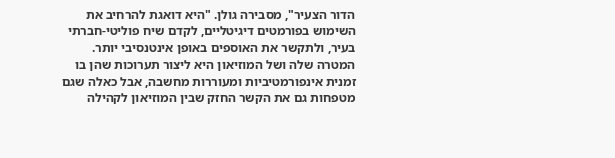הדור הצעיר", מסבירה גולן. "היא דואגת להרחיב את השימוש בפורמטים דיגיטליים, לקדם שיח פוליטי-חברתי בעיר, ולתקשר את האוספים באופן אינטנסיבי יותר. המטרה שלה ושל המוזיאון היא ליצור תערוכות שהן בו זמנית אינפורמטיביות ומעוררות מחשבה, אבל כאלה שגם מטפחות גם את הקשר החזק שבין המוזיאון לקהילה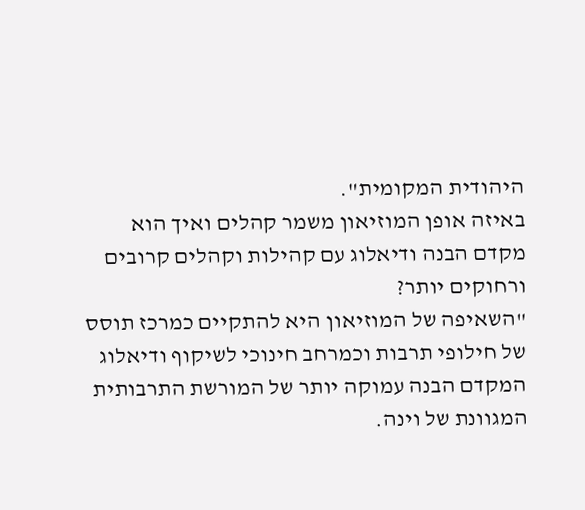היהודית המקומית".
באיזה אופן המוזיאון משמר קהלים ואיך הוא מקדם הבנה ודיאלוג עם קהילות וקהלים קרובים ורחוקים יותר?
"השאיפה של המוזיאון היא להתקיים כמרכז תוסס של חילופי תרבות וכמרחב חינוכי לשיקוף ודיאלוג המקדם הבנה עמוקה יותר של המורשת התרבותית המגוונת של וינה.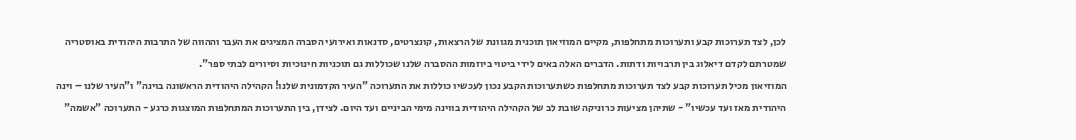לכן, לצד תערוכות קבע ותערוכות מתחלפות, מקיים המוזיאון תוכנית מגוונת של הרצאות, קונצרטים, סדנאות ואירועי הסברה המציגים את העבר וההווה של התרבות היהודית באוסטריה שמטרתם לקדם דיאלוג בין תרבויות ודתות. הדברים האלה באים לידי ביטוי ביוזמות ההסברה שלנו שכוללות גם תוכניות חינוכיות וסיורים לבתי ספר".
המוזיאון מכיל תערוכות קבע לצד תערוכות מתחלפות כשתערוכות הקבע נכון לעכשיו כוללות את התערוכה "העיר הקדמונית שלנו! הקהילה היהודית הראשונה בוינה" ו"העיר שלנו – וינה היהודית מאז ועד עכשיו" - שתיהן מציעות כרוניקה שובת לב של הקהילה היהודית בווינה מימי הביניים ועד היום. לצידן, בין התערוכות המתחלפות המוצגות כרגע - התערוכה "אשמה"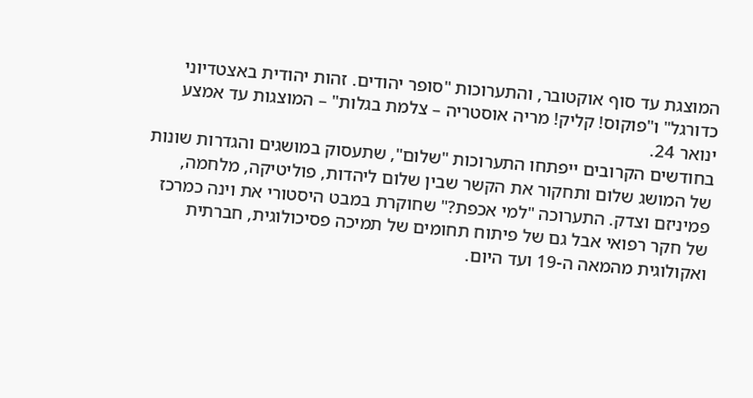המוצגת עד סוף אוקטובר, והתערוכות "סופר יהודים. זהות יהודית באצטדיוני כדורגל" ו"פוקוס! קליק! מריה אוסטריה – צלמת בגלות" – המוצגות עד אמצע ינואר 24.
בחודשים הקרובים ייפתחו התערוכות "שלום", שתעסוק במושגים והגדרות שונות של המושג שלום ותחקור את הקשר שבין שלום ליהדות, פוליטיקה, מלחמה, פמיניזם וצדק. התערוכה "למי אכפת?" שחוקרת במבט היסטורי את וינה כמרכז של חקר רפואי אבל גם של פיתוח תחומים של תמיכה פסיכולוגית, חברתית ואקולוגית מהמאה ה-19 ועד היום.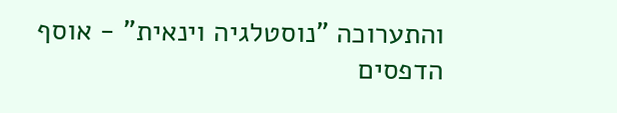והתערוכה "נוסטלגיה וינאית" - אוסף הדפסים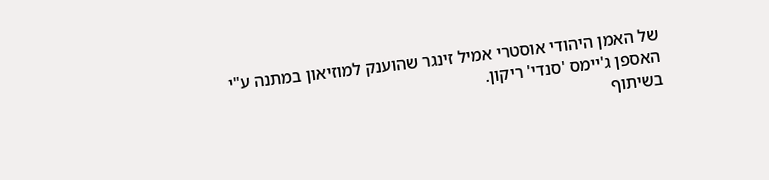של האמן היהודי אוסטרי אמיל זינגר שהוענק למוזיאון במתנה ע"י האספן ג'יימס 'סנדי' ריקון.
בשיתוף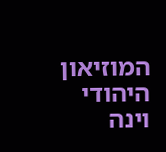המוזיאון היהודי וינה